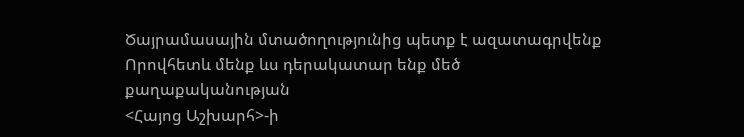Ծայրամասային մտածողությունից պետք է ազատագրվենք
Որովհետև մենք ևս դերակատար ենք մեծ քաղաքականության
<Հայոց Աշխարհ>-ի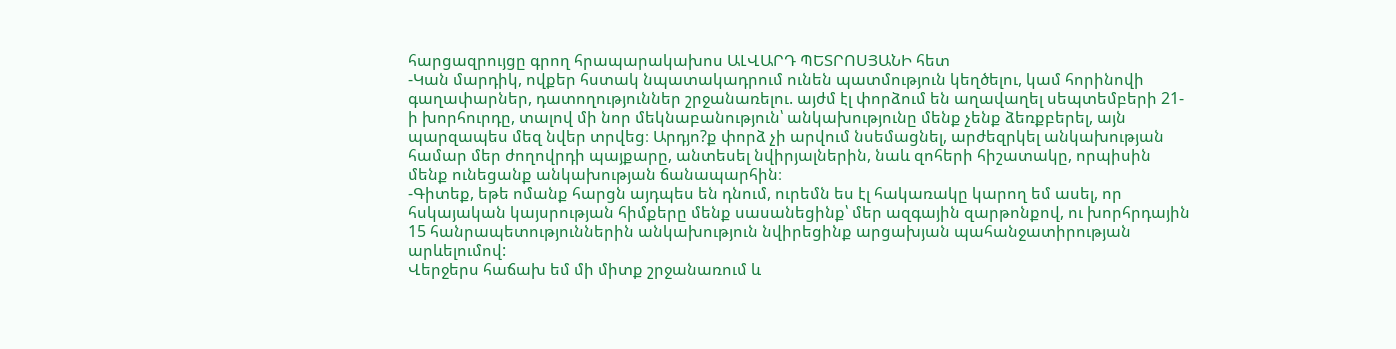հարցազրույցը գրող հրապարակախոս ԱԼՎԱՐԴ ՊԵՏՐՈՍՅԱՆԻ հետ
-Կան մարդիկ, ովքեր հստակ նպատակադրում ունեն պատմություն կեղծելու, կամ հորինովի գաղափարներ, դատողություններ շրջանառելու. այժմ էլ փորձում են աղավաղել սեպտեմբերի 21-ի խորհուրդը, տալով մի նոր մեկնաբանություն՝ անկախությունը մենք չենք ձեռքբերել, այն պարզապես մեզ նվեր տրվեց։ Արդյո?ք փորձ չի արվում նսեմացնել, արժեզրկել անկախության համար մեր ժողովրդի պայքարը, անտեսել նվիրյալներին, նաև զոհերի հիշատակը, որպիսին մենք ունեցանք անկախության ճանապարհին։
-Գիտեք, եթե ոմանք հարցն այդպես են դնում, ուրեմն ես էլ հակառակը կարող եմ ասել, որ հսկայական կայսրության հիմքերը մենք սասանեցինք՝ մեր ազգային զարթոնքով, ու խորհրդային 15 հանրապետություններին անկախություն նվիրեցինք արցախյան պահանջատիրության արևելումով:
Վերջերս հաճախ եմ մի միտք շրջանառում և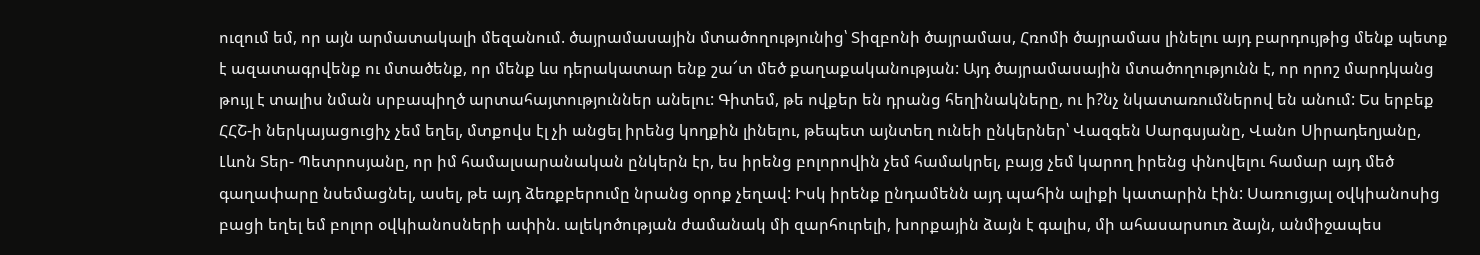ուզում եմ, որ այն արմատակալի մեզանում. ծայրամասային մտածողությունից՝ Տիզբոնի ծայրամաս, Հռոմի ծայրամաս լինելու այդ բարդույթից մենք պետք է ազատագրվենք ու մտածենք, որ մենք ևս դերակատար ենք շա՜տ մեծ քաղաքականության: Այդ ծայրամասային մտածողությունն է, որ որոշ մարդկանց թույլ է տալիս նման սրբապիղծ արտահայտություններ անելու: Գիտեմ, թե ովքեր են դրանց հեղինակները, ու ի?նչ նկատառումներով են անում: Ես երբեք ՀՀՇ-ի ներկայացուցիչ չեմ եղել, մտքովս էլ չի անցել իրենց կողքին լինելու, թեպետ այնտեղ ունեի ընկերներ՝ Վազգեն Սարգսյանը, Վանո Սիրադեղյանը, Լևոն Տեր- Պետրոսյանը, որ իմ համալսարանական ընկերն էր, ես իրենց բոլորովին չեմ համակրել, բայց չեմ կարող իրենց փնովելու համար այդ մեծ գաղափարը նսեմացնել, ասել, թե այդ ձեռքբերումը նրանց օրոք չեղավ: Իսկ իրենք ընդամենն այդ պահին ալիքի կատարին էին: Սառուցյալ օվկիանոսից բացի եղել եմ բոլոր օվկիանոսների ափին. ալեկոծության ժամանակ մի զարհուրելի, խորքային ձայն է գալիս, մի ահասարսուռ ձայն, անմիջապես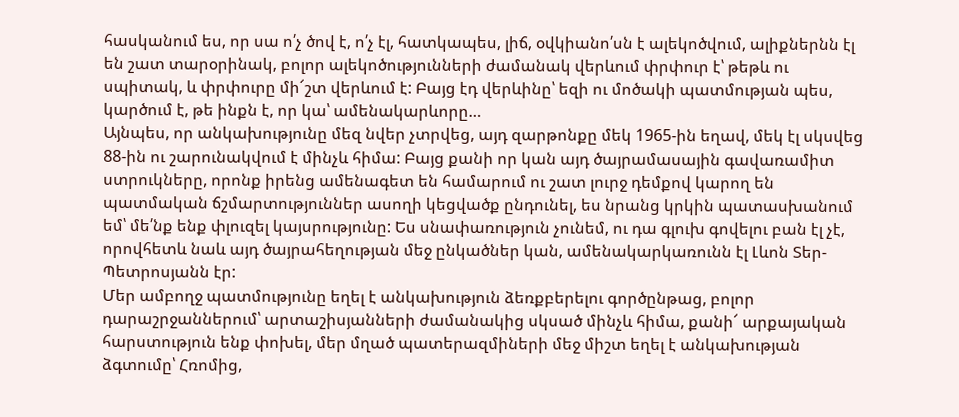հասկանում ես, որ սա ո՛չ ծով է, ո՛չ էլ, հատկապես, լիճ, օվկիանո՛սն է ալեկոծվում, ալիքներնն էլ են շատ տարօրինակ, բոլոր ալեկոծությունների ժամանակ վերևում փրփուր է՝ թեթև ու սպիտակ, և փրփուրը մի՜շտ վերևում է: Բայց էդ վերևինը՝ եզի ու մոծակի պատմության պես, կարծում է, թե ինքն է, որ կա՝ ամենակարևորը…
Այնպես, որ անկախությունը մեզ նվեր չտրվեց, այդ զարթոնքը մեկ 1965-ին եղավ, մեկ էլ սկսվեց 88-ին ու շարունակվում է մինչև հիմա: Բայց քանի որ կան այդ ծայրամասային գավառամիտ ստրուկները, որոնք իրենց ամենագետ են համարում ու շատ լուրջ դեմքով կարող են պատմական ճշմարտություններ ասողի կեցվածք ընդունել, ես նրանց կրկին պատասխանում եմ՝ մե՛նք ենք փլուզել կայսրությունը: Ես սնափառություն չունեմ, ու դա գլուխ գովելու բան էլ չէ, որովհետև նաև այդ ծայրահեղության մեջ ընկածներ կան, ամենակարկառունն էլ Լևոն Տեր-Պետրոսյանն էր:
Մեր ամբողջ պատմությունը եղել է անկախություն ձեռքբերելու գործընթաց, բոլոր դարաշրջաններում՝ արտաշիսյանների ժամանակից սկսած մինչև հիմա, քանի՜ արքայական հարստություն ենք փոխել, մեր մղած պատերազմիների մեջ միշտ եղել է անկախության ձգտումը՝ Հռոմից,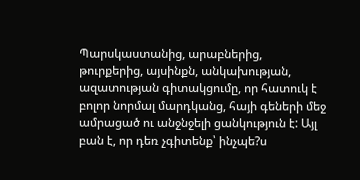Պարսկաստանից, արաբներից, թուրքերից, այսինքն, անկախության, ազատության գիտակցումը, որ հատուկ է բոլոր նորմալ մարդկանց, հայի գեների մեջ ամրացած ու անջնջելի ցանկություն է: Այլ բան է, որ դեռ չգիտենք՝ ինչպե?ս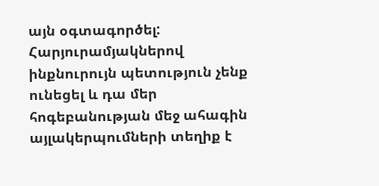այն օգտագործել:
Հարյուրամյակներով ինքնուրույն պետություն չենք ունեցել և դա մեր հոգեբանության մեջ ահագին այլակերպումների տեղիք է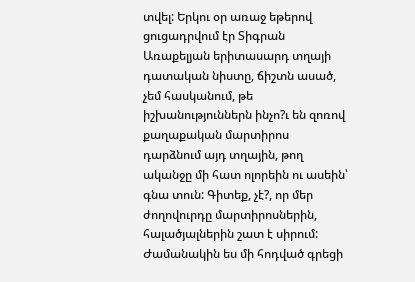տվել: Երկու օր առաջ եթերով ցուցադրվում էր Տիգրան Առաքելյան երիտասարդ տղայի դատական նիստը, ճիշտն ասած, չեմ հասկանում, թե իշխանություններն ինչո?ւ են զոռով քաղաքական մարտիրոս դարձնում այդ տղային, թող ականջը մի հատ ոլորեին ու ասեին՝ գնա տուն: Գիտեք, չէ?, որ մեր ժողովուրդը մարտիրոսներին, հալածյալներին շատ է սիրում: Ժամանակին ես մի հոդված գրեցի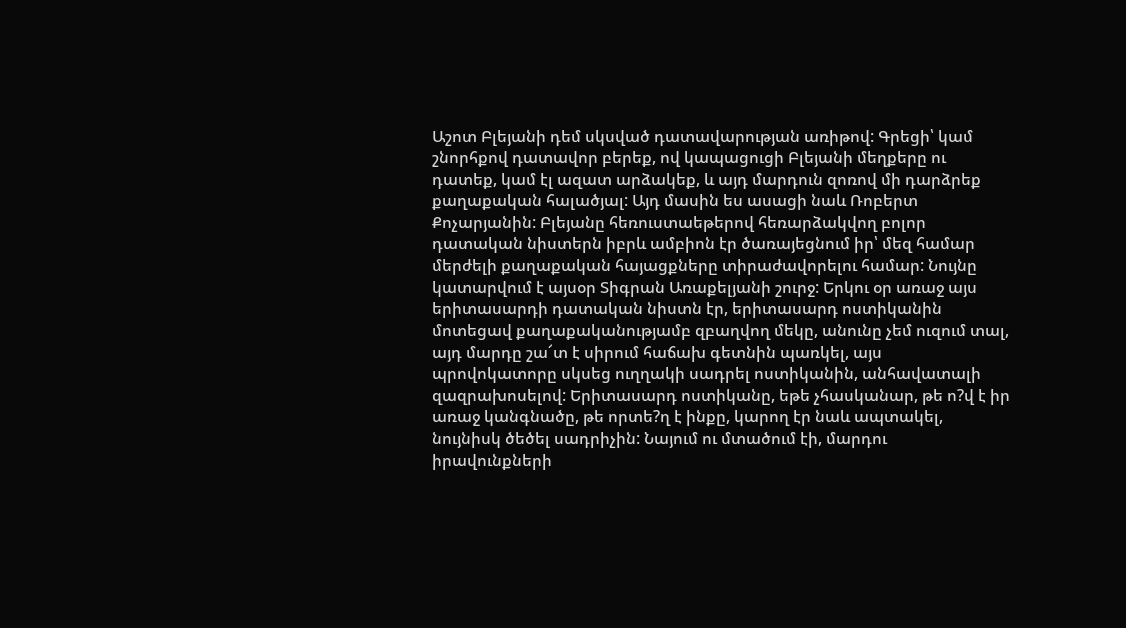Աշոտ Բլեյանի դեմ սկսված դատավարության առիթով: Գրեցի՝ կամ շնորհքով դատավոր բերեք, ով կապացուցի Բլեյանի մեղքերը ու դատեք, կամ էլ ազատ արձակեք, և այդ մարդուն զոռով մի դարձրեք քաղաքական հալածյալ: Այդ մասին ես ասացի նաև Ռոբերտ Քոչարյանին: Բլեյանը հեռուստաեթերով հեռարձակվող բոլոր դատական նիստերն իբրև ամբիոն էր ծառայեցնում իր՝ մեզ համար մերժելի քաղաքական հայացքները տիրաժավորելու համար: Նույնը կատարվում է այսօր Տիգրան Առաքելյանի շուրջ: Երկու օր առաջ այս երիտասարդի դատական նիստն էր, երիտասարդ ոստիկանին մոտեցավ քաղաքականությամբ զբաղվող մեկը, անունը չեմ ուզում տալ, այդ մարդը շա՜տ է սիրում հաճախ գետնին պառկել, այս պրովոկատորը սկսեց ուղղակի սադրել ոստիկանին, անհավատալի զազրախոսելով: Երիտասարդ ոստիկանը, եթե չհասկանար, թե ո?վ է իր առաջ կանգնածը, թե որտե?ղ է ինքը, կարող էր նաև ապտակել, նույնիսկ ծեծել սադրիչին: Նայում ու մտածում էի, մարդու իրավունքների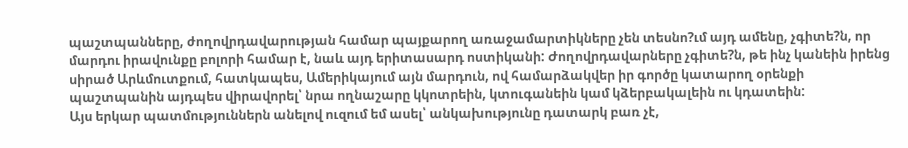պաշտպանները, ժողովրդավարության համար պայքարող առաջամարտիկները չեն տեսնո?ւմ այդ ամենը, չգիտե?ն, որ մարդու իրավունքը բոլորի համար է, նաև այդ երիտասարդ ոստիկանի: Ժողովրդավարները չգիտե?ն, թե ինչ կանեին իրենց սիրած Արևմուտքում, հատկապես, Ամերիկայում այն մարդուն, ով համարձակվեր իր գործը կատարող օրենքի պաշտպանին այդպես վիրավորել՝ նրա ողնաշարը կկոտրեին, կտուգանեին կամ կձերբակալեին ու կդատեին:
Այս երկար պատմություններն անելով ուզում եմ ասել՝ անկախությունը դատարկ բառ չէ,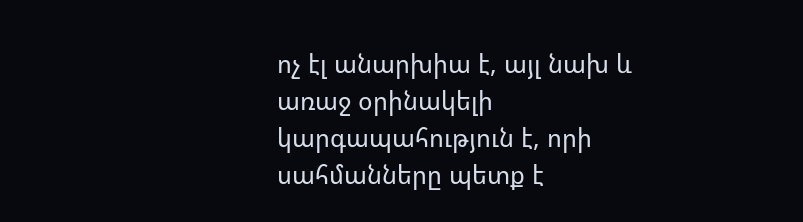ոչ էլ անարխիա է, այլ նախ և առաջ օրինակելի կարգապահություն է, որի սահմանները պետք է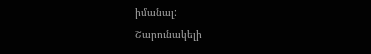իմանալ:
Շարունակելի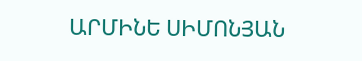ԱՐՄԻՆԵ ՍԻՄՈՆՅԱՆ